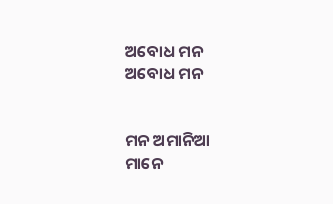ଅବୋଧ ମନ
ଅବୋଧ ମନ


ମନ ଅମାନିଆ
ମାନେ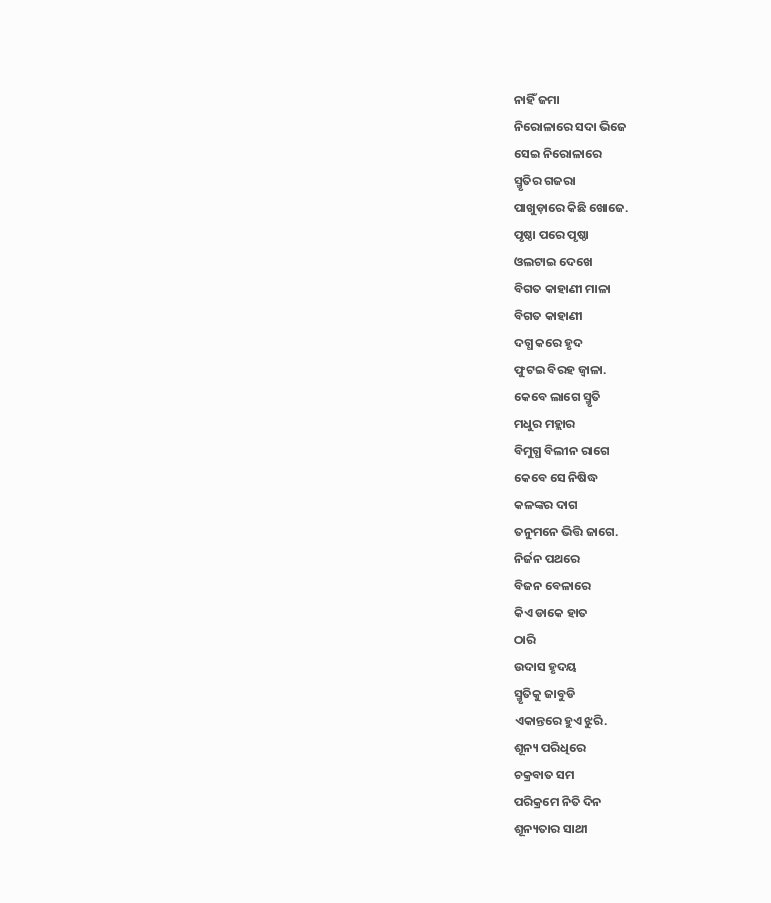ନାହିଁ ଜମା
ନିରୋଳାରେ ସଦା ଭିଜେ
ସେଇ ନିରୋଳାରେ
ସ୍ମୃତିର ଗଜରା
ପାଖୁଡ଼ାରେ କିଛି ଖୋଜେ.
ପୃଷ୍ଠା ପରେ ପୃଷ୍ଠା
ଓଲଟାଇ ଦେଖେ
ବିଗତ କାହାଣୀ ମାଳା
ବିଗତ କାହାଣୀ
ଦଗ୍ଧ କରେ ହୃଦ
ଫୁଟଇ ବିରହ ଜ୍ୱାଳା.
କେବେ ଲାଗେ ସ୍ମୃତି
ମଧୁର ମହ୍ଲାର
ବିମୁଗ୍ଧ ବିଲୀନ ରାଗେ
କେବେ ସେ ନିଷିଦ୍ଧ
କଳଙ୍କର ଦାଗ
ତନୁମନେ ଭିତ୍ତି ଜାଗେ.
ନିର୍ଜନ ପଥରେ
ବିଜନ ବେଳାରେ
କିଏ ଡାକେ ହାତ
ଠାରି
ଉଦାସ ହୃଦୟ
ସ୍ମୃତିକୁ ଜାବୁଡି
ଏକାନ୍ତରେ ହୁଏ ଝୁରି.
ଶୂନ୍ୟ ପରିଧିରେ
ଚକ୍ରବାତ ସମ
ପରିକ୍ରମେ ନିତି ଦିନ
ଶୂନ୍ୟତାର ସାଥୀ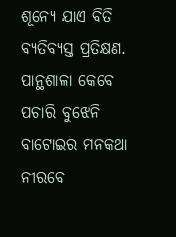ଶୂନ୍ୟେ ଯାଏ ବିତି
ବ୍ୟତିବ୍ୟସ୍ତ ପ୍ରତିକ୍ଷଣ.
ପାନ୍ଥଶାଳା କେବେ
ପଚାରି ବୁଝେନି
ବାଟୋଇର ମନକଥା
ନୀରବେ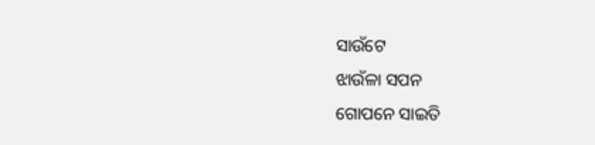ସାଉଁଟେ
ଝାଉଁଳା ସପନ
ଗୋପନେ ସାଇତି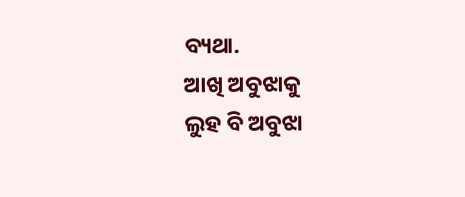ବ୍ୟଥା.
ଆଖି ଅବୁଝାକୁ
ଲୁହ ବି ଅବୁଝା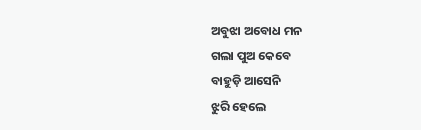ଅବୁଝା ଅବୋଧ ମନ
ଗଲା ପୁଅ କେବେ
ବାହୁଡ଼ି ଆସେନି
ଝୁରି ହେଲେ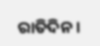ରାତିଦିନ ।